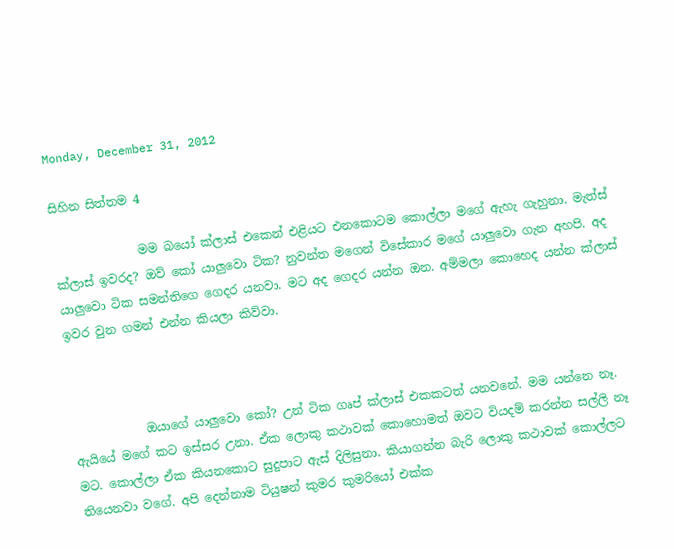Monday, December 31, 2012

සිහින සිත්තම 4

              මම බයෝ ක්ලාස් එකෙන් එළියට එනකොටම කොල්ලා මගේ ඇහැ ගැහුනා. මැත්ස් ක්ලාස් ඉවරද? ඔව් කෝ යාලුවො ටික? නුවන්ත මගෙන් විසේකාර මගේ යාලුවො ගැන අහපි. අද යාලුවො ටික සමන්තිගෙ ගෙදර යනවා. මට අද ගෙදර යන්න ඔන. අම්මලා කොහෙද යන්න ක්ලාස් ඉවර වුන ගමන් එන්න කියලා කිව්වා.



            ඔයාගේ යාලුවො කෝ? උන් ටික ගෘප් ක්ලාස් එකකටත් යනවනේ. මම යන්නෙ නෑ. ඇයියේ මගේ කට ඉස්සර උනා. ඒක ලොකු කථාවක් කොහොමත් ඔවට වියදම් කරන්න සල්ලි නෑ මට. කොල්ලා ඒක කියනකොට සුදුපාට ඇස් දිලිසුනා. කියාගන්න බැරි ලොකු කථාවක් කොල්ලට තියෙනවා වගේ. අපි දෙන්නාම ටියුෂන් කුමර කුමරියෝ එක්ක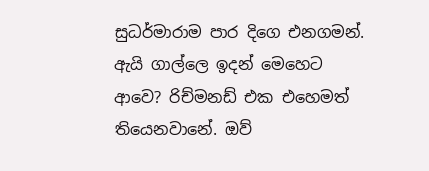සුධර්මාරාම පාර දිගෙ එනගමන්. ඇයි ගාල්ලෙ ඉදන් මෙහෙට ආවෙ? රිච්මනඩ් එක එහෙමත් තියෙනවානේ. ඔව්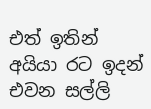එත් ඉතින් අයියා රට ඉදන් එවන සල්ලි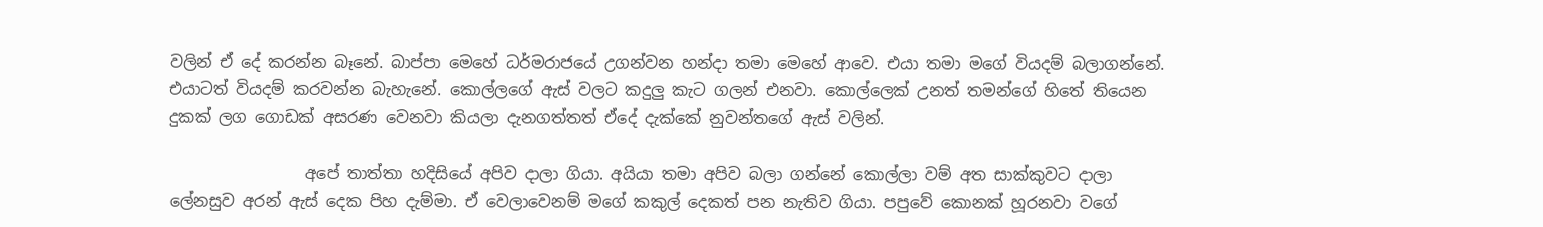වලින් ඒ දේ කරන්න බෑනේ. බාප්පා මෙහේ ධර්මරාජයේ උගන්වන හන්දා තමා මෙහේ ආවෙ. එයා තමා මගේ වියදම් බලාගන්නේ. එයාටත් වියදම් කරවන්න බැහැනේ. කොල්ලගේ ඇස් වලට කදුලු කැට ගලන් එනවා. කොල්ලෙක් උනත් තමන්ගේ හිතේ තියෙන දුකක් ලග ගොඩක් අසරණ වෙනවා කියලා දැනගත්තත් ඒදේ දැක්කේ නුවන්තගේ ඇස් වලින්.

                 අපේ තාත්තා හදිසියේ අපිව දාලා ගියා. අයියා තමා අපිව බලා ගන්නේ කොල්ලා වම් අත සාක්කුවට දාලා ලේනසුව අරන් ඇස් දෙක පිහ දැම්මා. ඒ වෙලාවෙනම් මගේ කකුල් දෙකත් පන නැතිව ගියා. පපුවේ කොනක් හූරනවා වගේ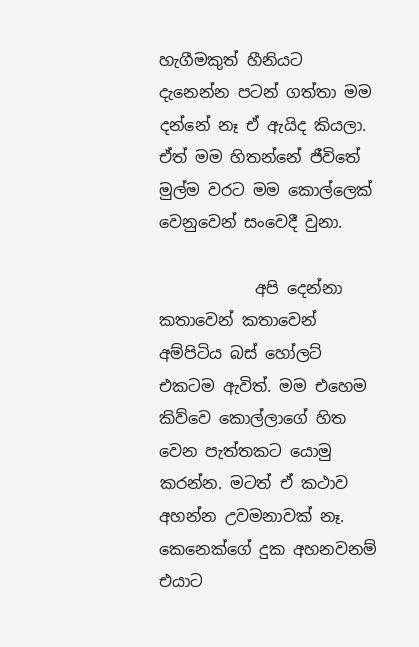හැගීමකුත් හීනියට දැනෙන්න පටන් ගත්තා මම දන්නේ නෑ ඒ ඇයිද කියලා. ඒත් මම හිතන්නේ ජීවිතේ මුල්ම වරට මම කොල්ලෙක් වෙනුවෙන් සංවෙදී වුනා.

            අපි දෙන්නා කතාවෙන් කතාවෙන් අම්පිටිය බස් හෝලට් එකටම ඇවිත්. මම එහෙම කිව්වෙ කොල්ලාගේ හිත වෙන පැත්තකට යොමු කරන්න. මටත් ඒ කථාව අහන්න උවමනාවක් නෑ. කෙනෙක්ගේ දුක අහනවනම් එයාට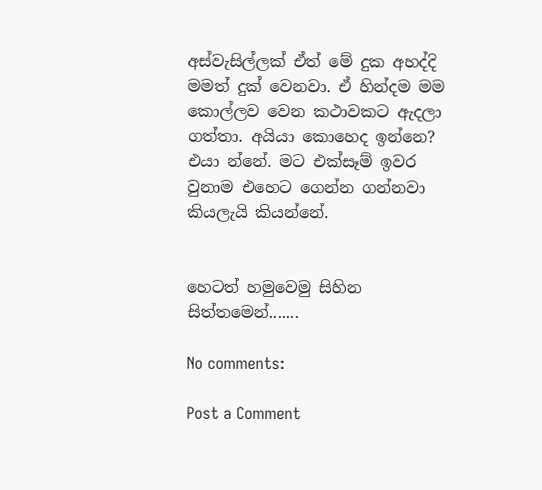අස්වැසිල්ලක් ඒත් මේ දුක අහද්දි මමත් දුක් වෙනවා. ඒ හින්දම මම කොල්ලව වෙන කථාවකට ඇදලා ගත්තා. අයියා කොහෙද ඉන්නෙ? එයා න්නේ. මට එක්සෑම් ඉවර වුනාම එහෙට ගෙන්න ගන්නවා කියලැයි කියන්නේ.


හෙටත් හමුවෙමු සිහින සිත්තමෙන්.......

No comments:

Post a Comment